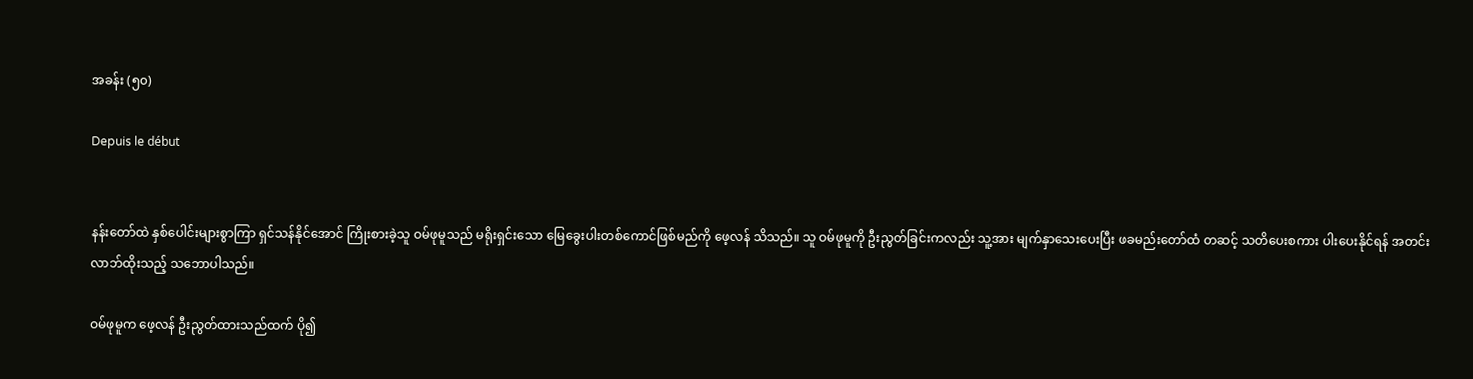အခန်း (၅၀)

Depuis le début


နန်းတော်ထဲ နှစ်ပေါင်းများစွာကြာ ရှင်သန်နိုင်အောင် ကြိုးစားခဲ့သူ ဝမ်ဖုမူသည် မရိုးရှင်းသော မြေခွေးပါးတစ်ကောင်ဖြစ်မည်ကို ဖေ့လန် သိသည်။ သူ ဝမ်ဖုမူကို ဦးညွတ်ခြင်းကလည်း သူ့အား မျက်နှာသေးပေးပြီး ဖခမည်းတော်ထံ တဆင့် သတိပေးစကား ပါးပေးနိုင်ရန် အတင်းလာဘ်ထိုးသည့် သဘောပါသည်။

ဝမ်ဖုမူက ဖေ့လန် ဦးညွတ်ထားသည်ထက် ပို၍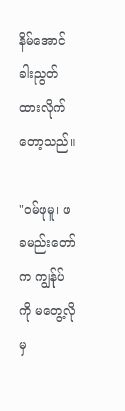နိမ်အောင် ခါးညွတ်ထားလိုက်တော့သည်။

"ဝမ်ဖုမူ၊ ဖခမည်းတော်က ကျွန်ုပ်ကို မတွေ့လိုမှ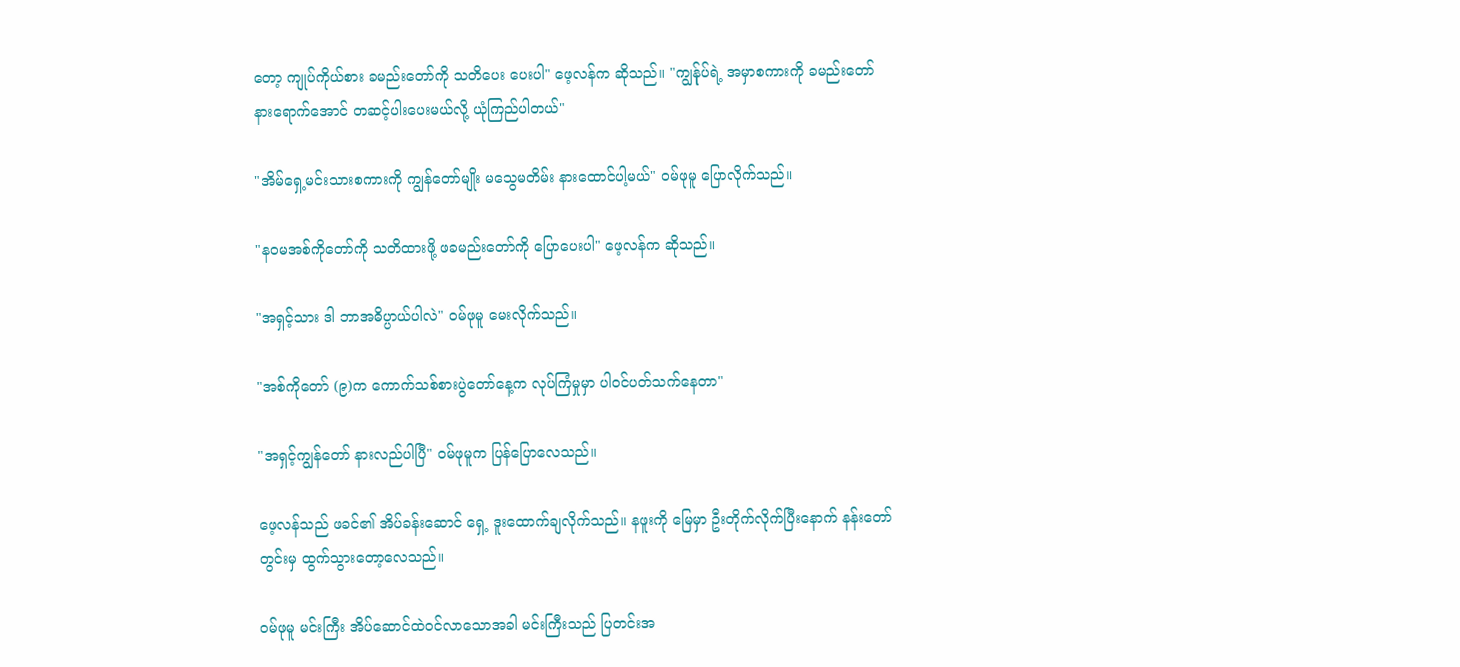တော့ ကျုပ်ကိုယ်စား ခမည်းတော်ကို သတိပေး ပေးပါ" ဖေ့လန်က ဆိုသည်။ "ကျွန်ုပ်ရဲ့ အမှာစကားကို ခမည်းတော် နားရောက်အောင် တဆင့်ပါးပေးမယ်လို့ ယုံကြည်ပါတယ်"

"အိမ်ရှေ့မင်းသားစကားကို ကျွန်တော်မျိုး မသွေမတိမ်း နားထောင်ပါ့မယ်" ဝမ်ဖုမူ ပြောလိုက်သည်။

"နဝမအစ်ကိုတော်ကို သတိထားဖို့ ဖခမည်းတော်ကို ပြောပေးပါ" ဖေ့လန်က ဆိုသည်။

"အရှင့်သား ဒါ ဘာအဓိပ္ပာယ်ပါလဲ" ဝမ်ဖုမူ မေးလိုက်သည်။

"အစ်ကိုတော် (၉)က ကောက်သစ်စားပွဲတော်နေ့က လုပ်ကြံမှုမှာ ပါဝင်ပတ်သက်နေတာ"

"အရှင့်ကျွန်တော် နားလည်ပါပြီ" ဝမ်ဖုမူက ပြန်ပြောလေသည်။

ဖေ့လန်သည် ဖခင်၏ အိပ်ခန်းဆောင် ရှေ့ ဒူးထောက်ချလိုက်သည်။ နဖူးကို မြေမှာ ဦးတိုက်လိုက်ပြီးနောက် နန်းတော်တွင်းမှ ထွက်သွားတော့လေသည်။

ဝမ်ဖုမူ မင်းကြီး အိပ်ဆောင်ထဲဝင်လာသောအခါ မင်းကြီးသည် ပြတင်းအ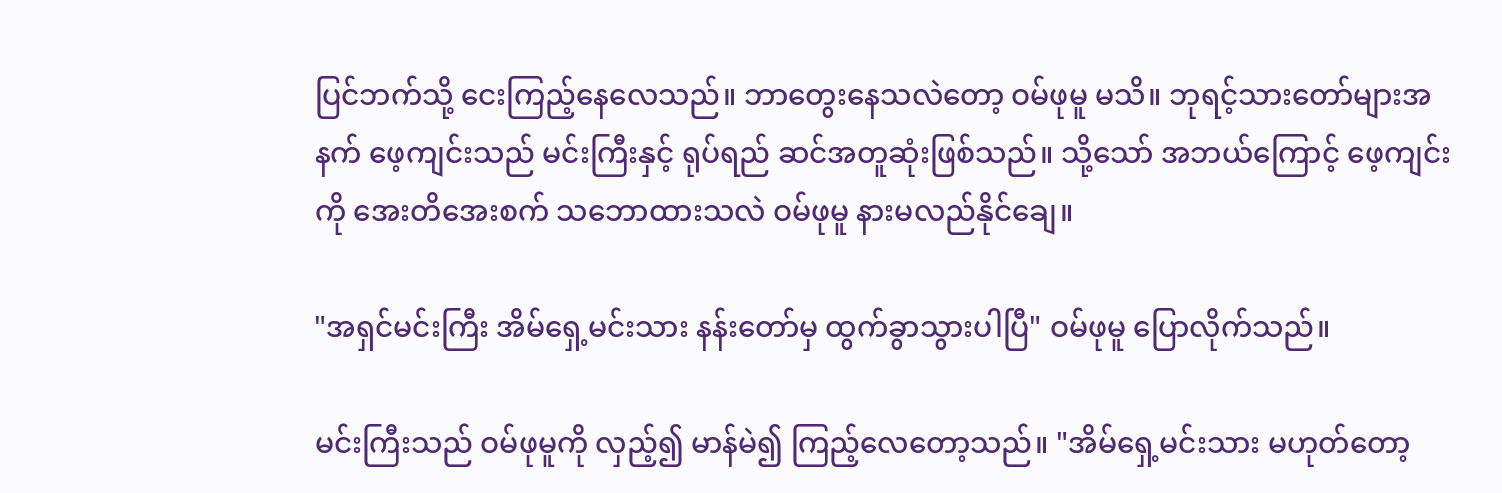ပြင်ဘက်သို့ ငေးကြည့်နေလေသည်။ ဘာတွေးနေသလဲတော့ ဝမ်ဖုမူ မသိ။ ဘုရင့်သားတော်များအနက် ဖေ့ကျင်းသည် မင်းကြီးနှင့် ရုပ်ရည် ဆင်အတူဆုံးဖြစ်သည်။ သို့သော် အဘယ်ကြောင့် ဖေ့ကျင်းကို အေးတိအေးစက် သဘောထားသလဲ ဝမ်ဖုမူ နားမလည်နိုင်ချေ။

"အရှင်မင်းကြီး အိမ်ရှေ့မင်းသား နန်းတော်မှ ထွက်ခွာသွားပါပြီ" ဝမ်ဖုမူ ပြောလိုက်သည်။

မင်းကြီးသည် ဝမ်ဖုမူကို လှည့်၍ မာန်မဲ၍ ကြည့်လေတော့သည်။ "အိမ်ရှေ့မင်းသား မဟုတ်တော့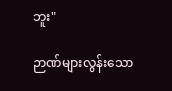ဘူး"

ဉာဏ်များလွန်းသော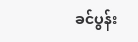ခင်ပွန်း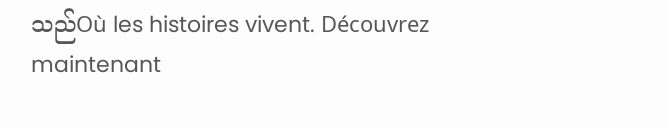သည်Où les histoires vivent. Découvrez maintenant